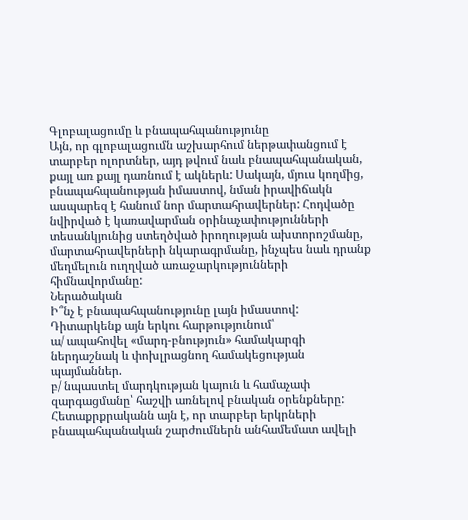Գլոբալացումը և բնապահպանությունը
Այն, որ գլոբալացումն աշխարհում ներթափանցում է տարբեր ոլորտներ, այդ թվում նաև բնապահպանական, քայլ առ քայլ դառնում է ակներև: Սակայն, մյուս կողմից, բնապահպանության իմաստով, նման իրավիճակն ասպարեզ է հանում նոր մարտահրավերներ: Հոդվածը նվիրված է կառավարման օրինաչափությունների տեսանկյունից ստեղծված իրողության ախտորոշմանը, մարտահրավերների նկարագրմանը, ինչպես նաև դրանք մեղմելուն ուղղված առաջարկությունների հիմնավորմանը:
Ներածական
Ի՞նչ է բնապահպանությունը լայն իմաստով: Դիտարկենք այն երկու հարթությունում՝
ա/ ապահովել «մարդ-բնություն» համակարգի ներդաշնակ և փոխլրացնող համակեցության պայմաններ.
բ/ նպաստել մարդկության կայուն և համաչափ զարգացմանը՝ հաշվի առնելով բնական օրենքները:
Հետաքրքրականն այն է, որ տարբեր երկրների բնապահպանական շարժումներն անհամեմատ ավելի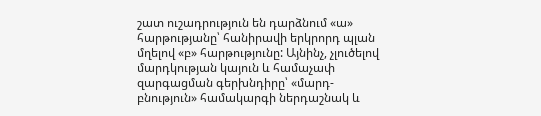շատ ուշադրություն են դարձնում «ա» հարթությանը՝ հանիրավի երկրորդ պլան մղելով «բ» հարթությունը: Այնինչ, չլուծելով մարդկության կայուն և համաչափ զարգացման գերխնդիրը՝ «մարդ-բնություն» համակարգի ներդաշնակ և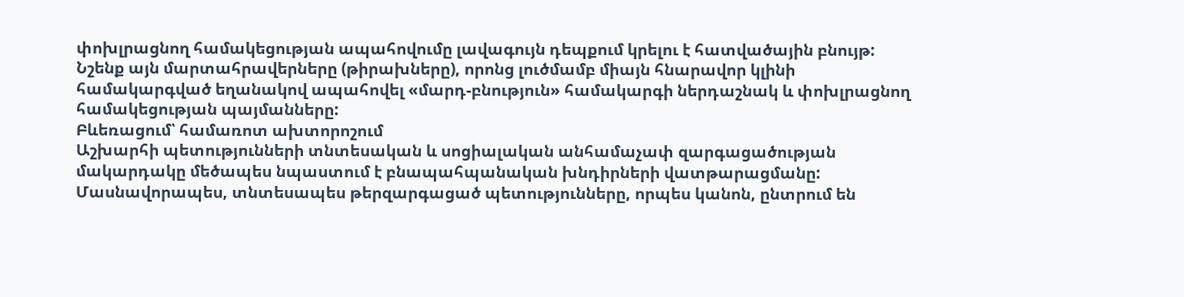փոխլրացնող համակեցության ապահովումը լավագույն դեպքում կրելու է հատվածային բնույթ:
Նշենք այն մարտահրավերները (թիրախները), որոնց լուծմամբ միայն հնարավոր կլինի համակարգված եղանակով ապահովել «մարդ-բնություն» համակարգի ներդաշնակ և փոխլրացնող համակեցության պայմանները:
Բևեռացում՝ համառոտ ախտորոշում
Աշխարհի պետությունների տնտեսական և սոցիալական անհամաչափ զարգացածության մակարդակը մեծապես նպաստում է բնապահպանական խնդիրների վատթարացմանը: Մասնավորապես, տնտեսապես թերզարգացած պետությունները, որպես կանոն, ընտրում են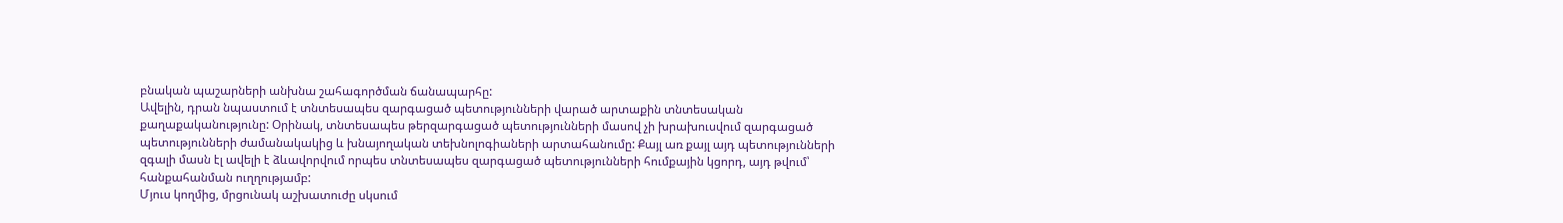բնական պաշարների անխնա շահագործման ճանապարհը:
Ավելին, դրան նպաստում է տնտեսապես զարգացած պետությունների վարած արտաքին տնտեսական քաղաքականությունը: Օրինակ, տնտեսապես թերզարգացած պետությունների մասով չի խրախուսվում զարգացած պետությունների ժամանակակից և խնայողական տեխնոլոգիաների արտահանումը: Քայլ առ քայլ այդ պետությունների զգալի մասն էլ ավելի է ձևավորվում որպես տնտեսապես զարգացած պետությունների հումքային կցորդ, այդ թվում՝ հանքահանման ուղղությամբ:
Մյուս կողմից, մրցունակ աշխատուժը սկսում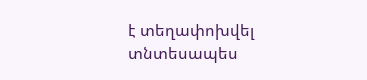է տեղափոխվել տնտեսապես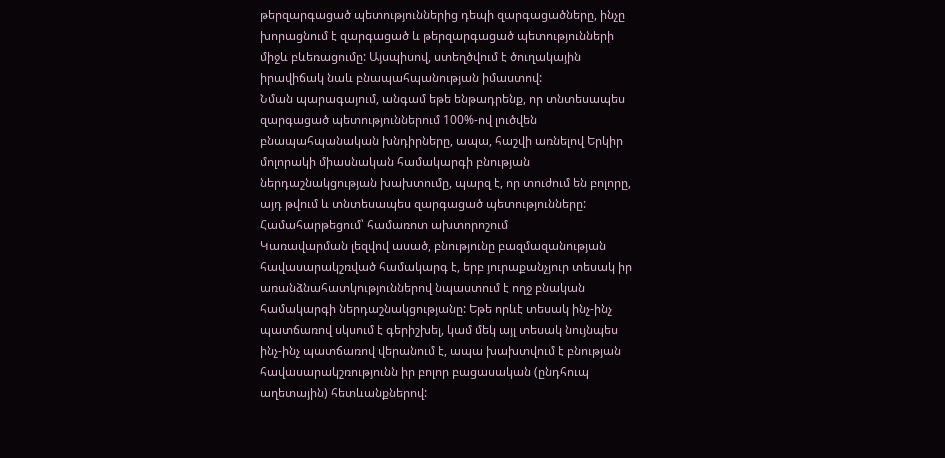թերզարգացած պետություններից դեպի զարգացածները, ինչը խորացնում է զարգացած և թերզարգացած պետությունների միջև բևեռացումը: Այսպիսով, ստեղծվում է ծուղակային իրավիճակ նաև բնապահպանության իմաստով:
Նման պարագայում, անգամ եթե ենթադրենք, որ տնտեսապես զարգացած պետություններում 100%-ով լուծվեն բնապահպանական խնդիրները, ապա, հաշվի առնելով Երկիր մոլորակի միասնական համակարգի բնության ներդաշնակցության խախտումը, պարզ է, որ տուժում են բոլորը, այդ թվում և տնտեսապես զարգացած պետությունները:
Համահարթեցում՝ համառոտ ախտորոշում
Կառավարման լեզվով ասած, բնությունը բազմազանության հավասարակշռված համակարգ է, երբ յուրաքանչյուր տեսակ իր առանձնահատկություններով նպաստում է ողջ բնական համակարգի ներդաշնակցությանը: Եթե որևէ տեսակ ինչ-ինչ պատճառով սկսում է գերիշխել, կամ մեկ այլ տեսակ նույնպես ինչ-ինչ պատճառով վերանում է, ապա խախտվում է բնության հավասարակշռությունն իր բոլոր բացասական (ընդհուպ աղետային) հետևանքներով: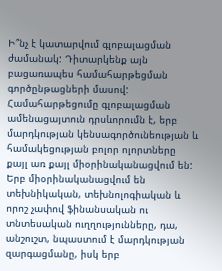Ի՞նչ է կատարվում գլոբալացման ժամանակ: Դիտարկենք այն բացառապես համահարթեցման գործընթացների մասով:
Համահարթեցումը գլոբալացման ամենացայտուն դրսևորումն է, երբ մարդկության կենսագործունեության և համակեցության բոլոր ոլորտները քայլ առ քայլ միօրինականացվում են:
Երբ միօրինականացվում են տեխնիկական, տեխնոլոգիական և որոշ չափով ֆինանսական ու տնտեսական ուղղությունները, դա, անշուշտ, նպաստում է մարդկության զարգացմանը, իսկ երբ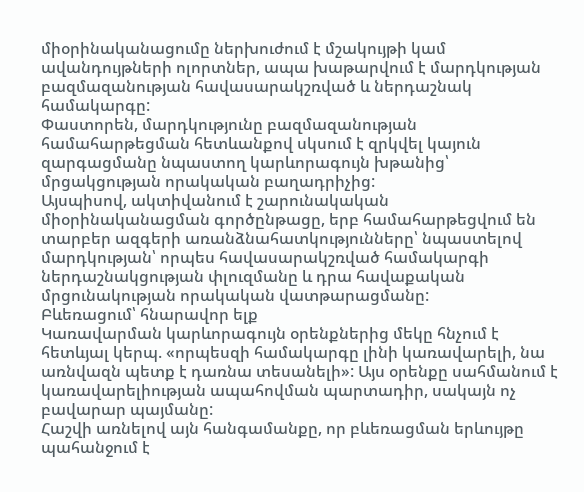միօրինականացումը ներխուժում է մշակույթի կամ ավանդույթների ոլորտներ, ապա խաթարվում է մարդկության բազմազանության հավասարակշռված և ներդաշնակ համակարգը:
Փաստորեն, մարդկությունը բազմազանության համահարթեցման հետևանքով սկսում է զրկվել կայուն զարգացմանը նպաստող կարևորագույն խթանից՝ մրցակցության որակական բաղադրիչից:
Այսպիսով, ակտիվանում է շարունակական միօրինականացման գործընթացը, երբ համահարթեցվում են տարբեր ազգերի առանձնահատկությունները՝ նպաստելով մարդկության՝ որպես հավասարակշռված համակարգի ներդաշնակցության փլուզմանը և դրա հավաքական մրցունակության որակական վատթարացմանը:
Բևեռացում՝ հնարավոր ելք
Կառավարման կարևորագույն օրենքներից մեկը հնչում է հետևյալ կերպ. «որպեսզի համակարգը լինի կառավարելի, նա առնվազն պետք է դառնա տեսանելի»: Այս օրենքը սահմանում է կառավարելիության ապահովման պարտադիր, սակայն ոչ բավարար պայմանը:
Հաշվի առնելով այն հանգամանքը, որ բևեռացման երևույթը պահանջում է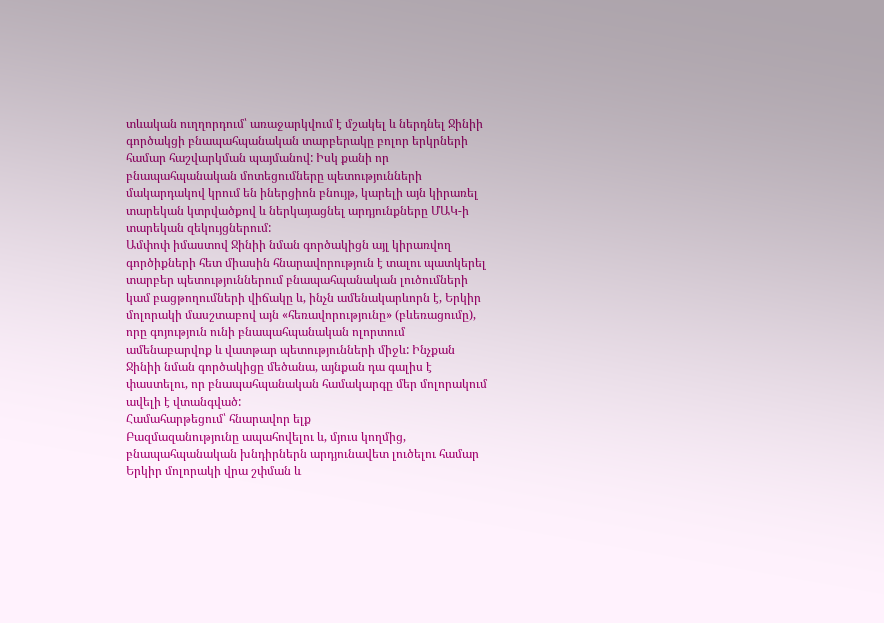տևական ուղղորդում՝ առաջարկվում է մշակել և ներդնել Ջինիի գործակցի բնապահպանական տարբերակը բոլոր երկրների համար հաշվարկման պայմանով: Իսկ քանի որ բնապահպանական մոտեցումները պետությունների մակարդակով կրում են իներցիոն բնույթ, կարելի այն կիրառել տարեկան կտրվածքով և ներկայացնել արդյունքները ՄԱԿ-ի տարեկան զեկույցներում:
Ամփոփ իմաստով Ջինիի նման գործակիցն այլ կիրառվող գործիքների հետ միասին հնարավորություն է տալու պատկերել տարբեր պետություններում բնապահպանական լուծումների կամ բացթողումների վիճակը և, ինչն ամենակարևորն է, Երկիր մոլորակի մասշտաբով այն «հեռավորությունը» (բևեռացումը), որը գոյություն ունի բնապահպանական ոլորտում ամենաբարվոք և վատթար պետությունների միջև: Ինչքան Ջինիի նման գործակիցը մեծանա, այնքան դա գալիս է փաստելու, որ բնապահպանական համակարգը մեր մոլորակում ավելի է վտանգված:
Համահարթեցում՝ հնարավոր ելք
Բազմազանությունը ապահովելու և, մյուս կողմից, բնապահպանական խնդիրներն արդյունավետ լուծելու համար Երկիր մոլորակի վրա շփման և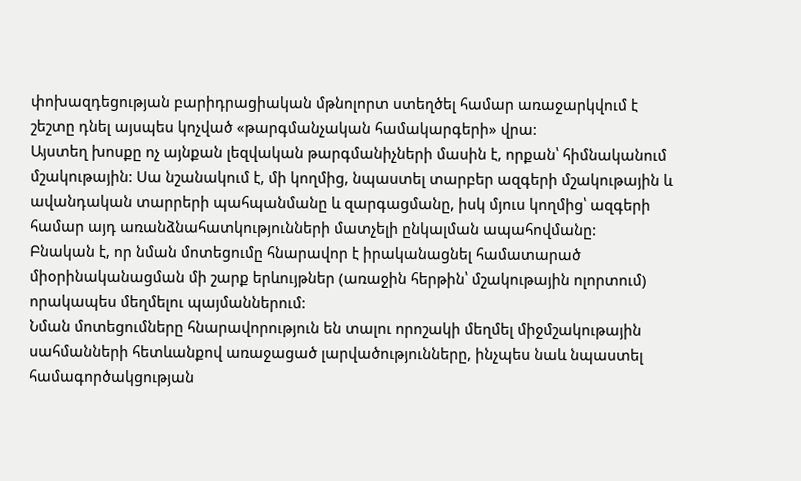փոխազդեցության բարիդրացիական մթնոլորտ ստեղծել համար առաջարկվում է շեշտը դնել այսպես կոչված «թարգմանչական համակարգերի» վրա:
Այստեղ խոսքը ոչ այնքան լեզվական թարգմանիչների մասին է, որքան՝ հիմնականում մշակութային: Սա նշանակում է, մի կողմից, նպաստել տարբեր ազգերի մշակութային և ավանդական տարրերի պահպանմանը և զարգացմանը, իսկ մյուս կողմից՝ ազգերի համար այդ առանձնահատկությունների մատչելի ընկալման ապահովմանը:
Բնական է, որ նման մոտեցումը հնարավոր է իրականացնել համատարած միօրինականացման մի շարք երևույթներ (առաջին հերթին՝ մշակութային ոլորտում) որակապես մեղմելու պայմաններում:
Նման մոտեցումները հնարավորություն են տալու որոշակի մեղմել միջմշակութային սահմանների հետևանքով առաջացած լարվածությունները, ինչպես նաև նպաստել համագործակցության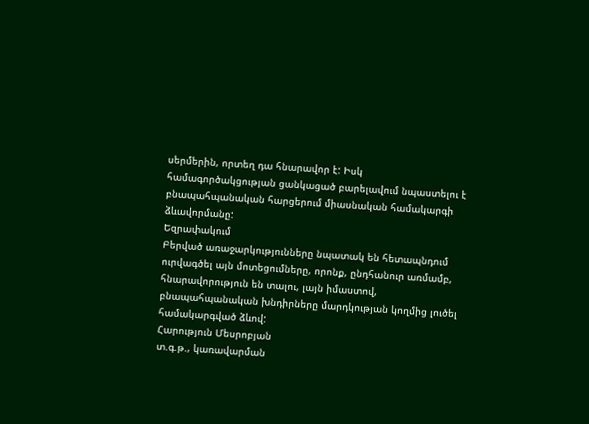սերմերին, որտեղ դա հնարավոր է: Իսկ համագործակցության ցանկացած բարելավում նպաստելու է բնապահպանական հարցերում միասնական համակարգի ձևավորմանը:
Եզրափակում
Բերված առաջարկությունները նպատակ են հետապնդում ուրվագծել այն մոտեցումները, որոնք, ընդհանուր առմամբ, հնարավորություն են տալու, լայն իմաստով, բնապահպանական խնդիրները մարդկության կողմից լուծել համակարգված ձևով:
Հարություն Մեսրոբյան
տ.գ.թ., կառավարման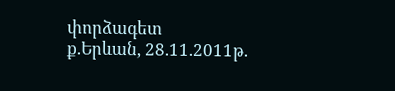փորձագետ
ք.Երևան, 28.11.2011թ.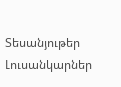Տեսանյութեր
Լուսանկարներ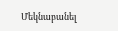Մեկնաբանել